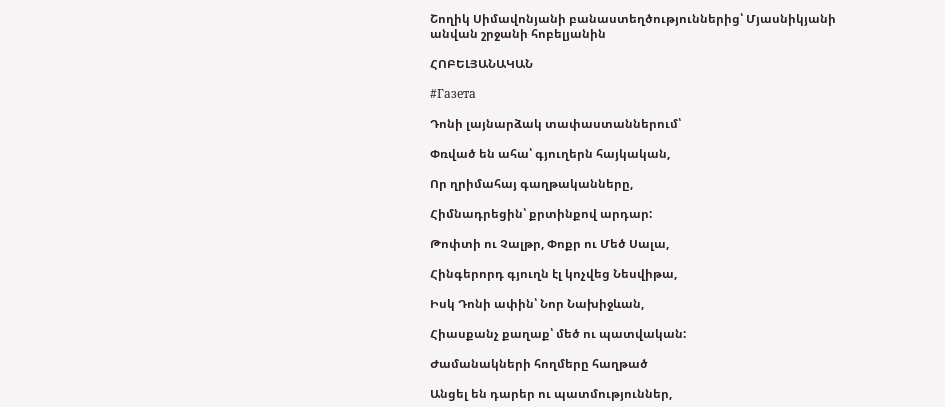Շողիկ Սիմավոնյանի բանաստեղծություններից՝ Մյասնիկյանի անվան շրջանի հոբելյանին

ՀՈԲԵԼՅԱՆԱԿԱՆ

#Газета

Դոնի լայնարձակ տափաստաններում՝

Փռված են ահա՝ գյուղերն հայկական,

Որ ղրիմահայ գաղթականները,

Հիմնադրեցին՝ քրտինքով արդար:

Թոփտի ու Չալթր, Փոքր ու Մեծ Սալա,

Հինգերորդ գյուղն էլ կոչվեց Նեսվիթա,

Իսկ Դոնի ափին՝ Նոր Նախիջևան,

Հիասքանչ քաղաք՝ մեծ ու պատվական:

Ժամանակների հողմերը հաղթած

Անցել են դարեր ու պատմություններ,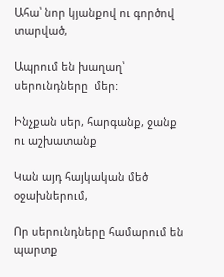Ահա՝ նոր կյանքով ու գործով տարված,

Ապրում են խաղաղ՝ սերունդները  մեր:

Ինչքան սեր, հարգանք, ջանք ու աշխատանք

Կան այդ հայկական մեծ օջախներում,

Որ սերունդները համարում են պարտք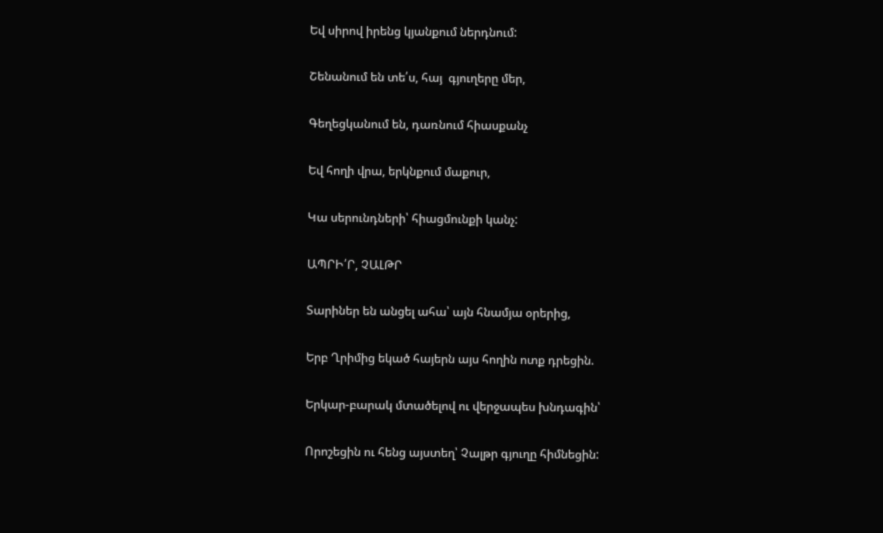Եվ սիրով իրենց կյանքում ներդնում:

Շենանում են տե՛ս, հայ  գյուղերը մեր,

Գեղեցկանում են, դառնում հիասքանչ

Եվ հողի վրա, երկնքում մաքուր,

Կա սերունդների՝ հիացմունքի կանչ:

ԱՊՐԻ՛Ր, ՉԱԼԹՐ

Տարիներ են անցել ահա՝ այն հնամյա օրերից,

Երբ Ղրիմից եկած հայերն այս հողին ոտք դրեցին.

Երկար-բարակ մտածելով ու վերջապես խնդագին՝

Որոշեցին ու հենց այստեղ՝ Չալթր գյուղը հիմնեցին: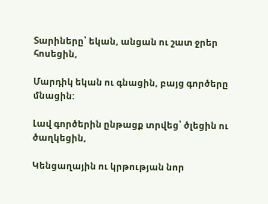Տարիները՝ եկան, անցան ու շատ ջրեր հոսեցին,

Մարդիկ եկան ու գնացին, բայց գործերը մնացին:

Լավ գործերին ընթացք տրվեց՝ ծլեցին ու ծաղկեցին,

Կենցաղային ու կրթության նոր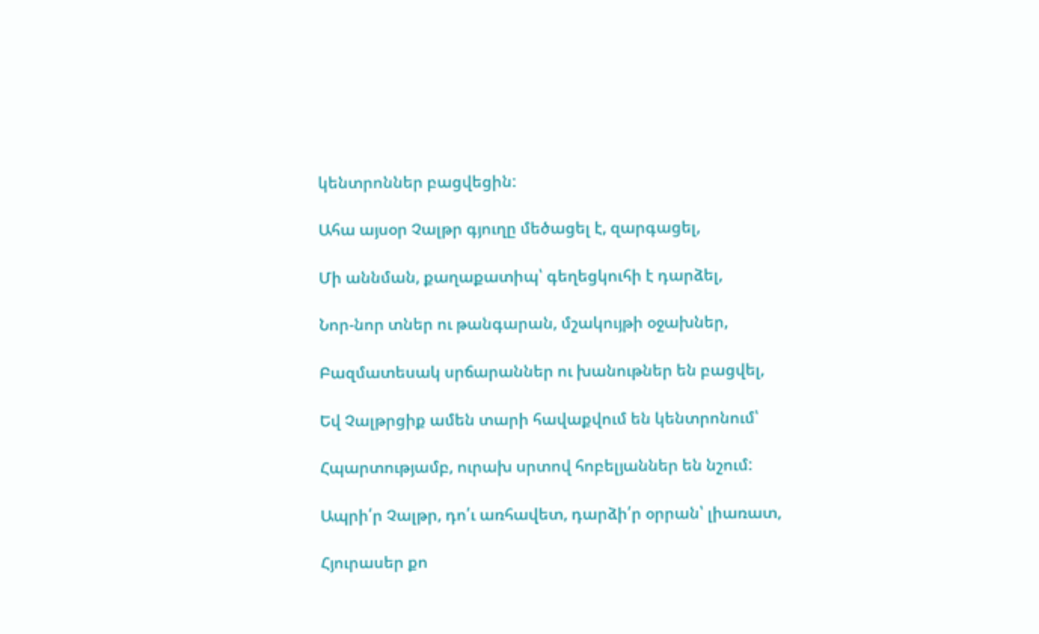կենտրոններ բացվեցին:

Ահա այսօր Չալթր գյուղը մեծացել է, զարգացել,

Մի աննման, քաղաքատիպ՝ գեղեցկուհի է դարձել,

Նոր-նոր տներ ու թանգարան, մշակույթի օջախներ,

Բազմատեսակ սրճարաններ ու խանութներ են բացվել,

Եվ Չալթրցիք ամեն տարի հավաքվում են կենտրոնում՝

Հպարտությամբ, ուրախ սրտով հոբելյաններ են նշում:

Ապրի՛ր Չալթր, դո՛ւ առհավետ, դարձի՛ր օրրան՝ լիառատ,

Հյուրասեր քո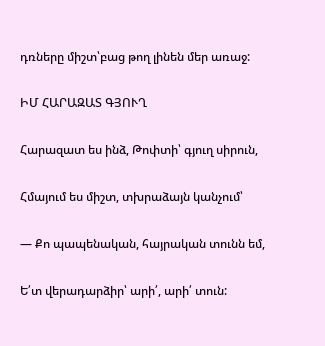դռները միշտ՝բաց թող լինեն մեր առաջ:

ԻՄ ՀԱՐԱԶԱՏ ԳՅՈՒՂ

Հարազատ ես ինձ, Թոփտի՝ գյուղ սիրուն,

Հմայում ես միշտ, տխրաձայն կանչում՝

— Քո պապենական, հայրական տունն եմ,

Ե՛տ վերադարձիր՝ արի՛, արի՛ տուն: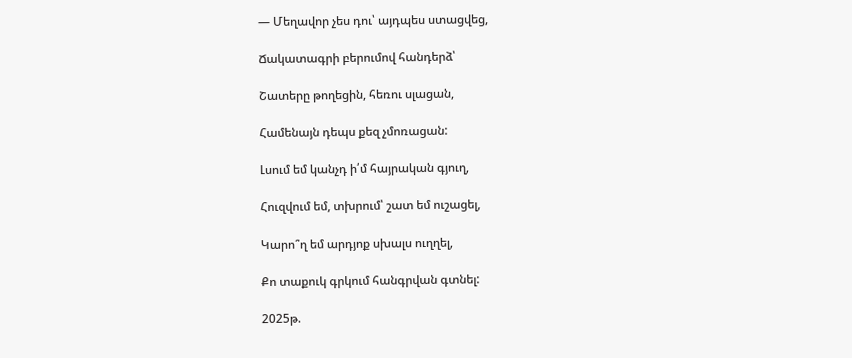— Մեղավոր չես դու՝ այդպես ստացվեց,

Ճակատագրի բերումով հանդերձ՝

Շատերը թողեցին, հեռու սլացան,

Համենայն դեպս քեզ չմոռացան:

Լսում եմ կանչդ ի՛մ հայրական գյուղ,

Հուզվում եմ, տխրում՝ շատ եմ ուշացել,

Կարո՞ղ եմ արդյոք սխալս ուղղել,

Քո տաքուկ գրկում հանգրվան գտնել:

2025թ.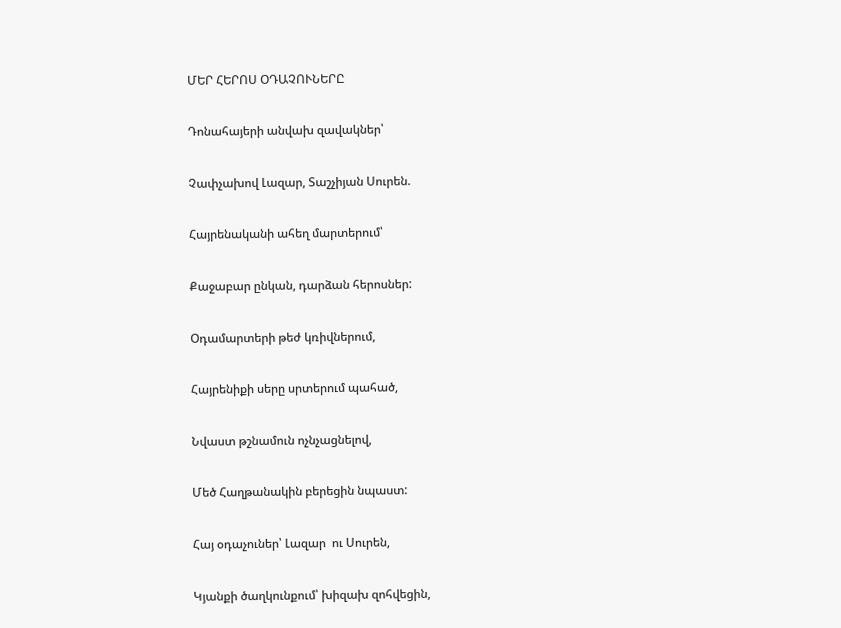ՄԵՐ ՀԵՐՈՍ ՕԴԱՉՈՒՆԵՐԸ

Դոնահայերի անվախ զավակներ՝

Չափչախով Լազար, Տաշչիյան Սուրեն.

Հայրենականի ահեղ մարտերում՝

Քաջաբար ընկան, դարձան հերոսներ:

Օդամարտերի թեժ կռիվներում,

Հայրենիքի սերը սրտերում պահած,

Նվաստ թշնամուն ոչնչացնելով,

Մեծ Հաղթանակին բերեցին նպաստ:

Հայ օդաչուներ՝ Լազար  ու Սուրեն,

Կյանքի ծաղկունքում՝ խիզախ զոհվեցին,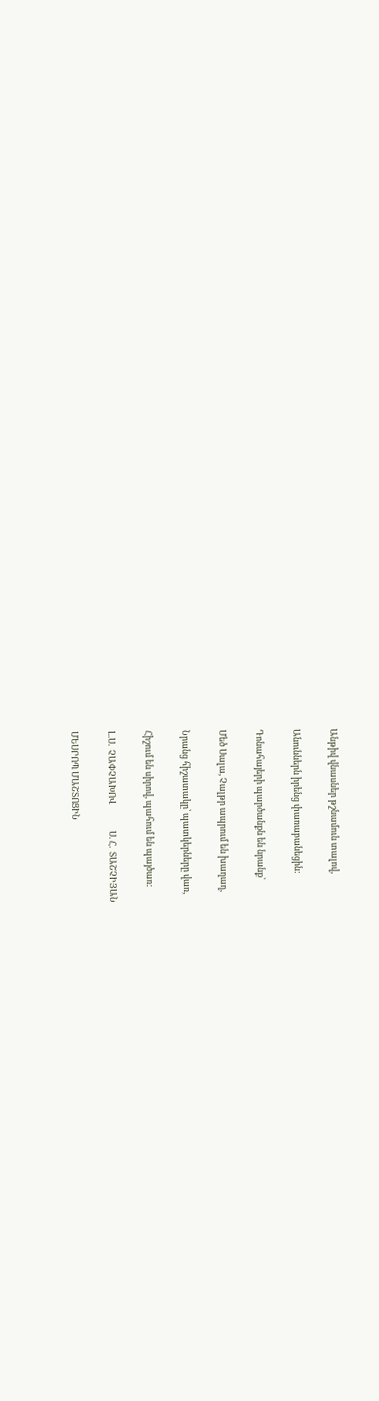Անթիվ վնասներ թշնամուն տալով,

Անուններն իրենց փառաբանեցին:

Դոնահայերի պարծանքն են նրանք՝

Մեծ Սալա, Չալթր ապրում են խաղաղ,

Նրանց հիշատակը՝ պատկերները վառ,

Հիշում են սիրով, պահում են պայծառ:

Լ.Ս.  ՉԱՓՉԱԽՈՎ             Ս. Հ.  ՏԱՇՉԻՅԱՆ

ՄԵՍՐՈՊ ՄԱՇՏՈՑԻՆ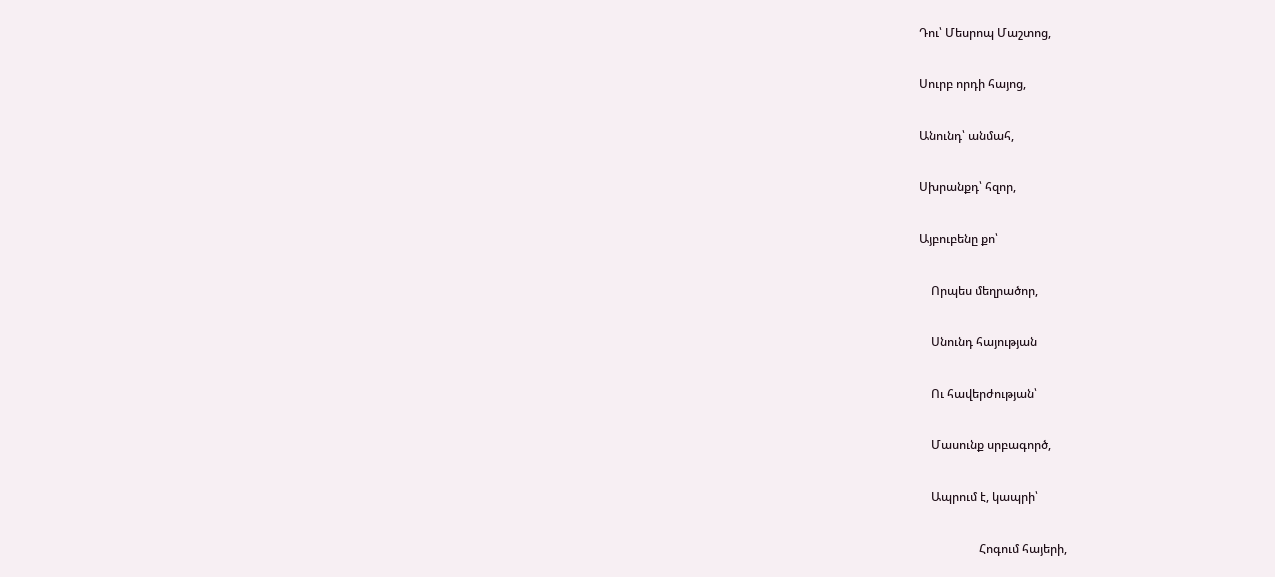Դու՝ Մեսրոպ Մաշտոց,

Սուրբ որդի հայոց,

Անունդ՝ անմահ,

Սխրանքդ՝ հզոր,

Այբուբենը քո՝

    Որպես մեղրածոր,

    Սնունդ հայության

    Ու հավերժության՝

    Մասունք սրբագործ,

    Ապրում է, կապրի՝

                    Հոգում հայերի,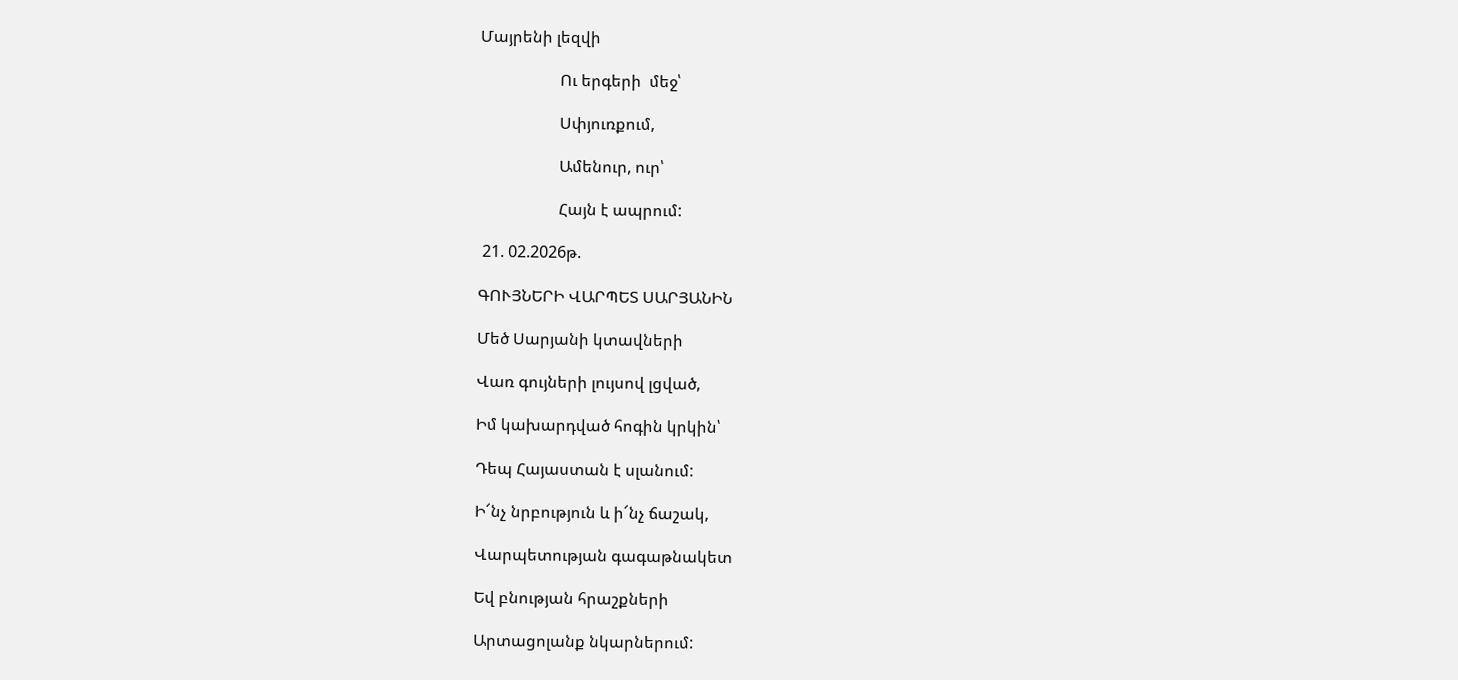Մայրենի լեզվի

                    Ու երգերի  մեջ՝

                    Սփյուռքում,

                    Ամենուր, ուր՝

                    Հայն է ապրում:

 21. 02.2026թ.

ԳՈՒՅՆԵՐԻ ՎԱՐՊԵՏ ՍԱՐՅԱՆԻՆ

Մեծ Սարյանի կտավների

Վառ գույների լույսով լցված,

Իմ կախարդված հոգին կրկին՝

Դեպ Հայաստան է սլանում:

Ի՜նչ նրբություն և ի՜նչ ճաշակ,

Վարպետության գագաթնակետ

Եվ բնության հրաշքների

Արտացոլանք նկարներում: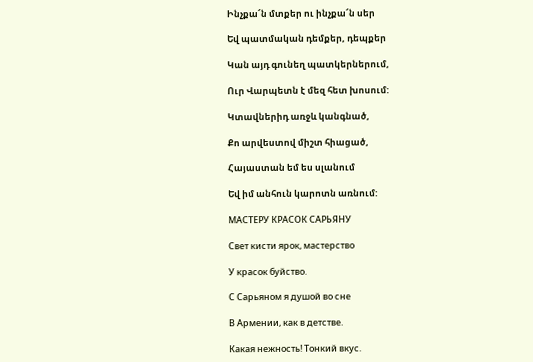Ինչքա՜ն մտքեր ու ինչքա՜ն սեր

Եվ պատմական դեմքեր, դեպքեր

Կան այդ գունեղ պատկերներում,

Ուր Վարպետն է մեզ հետ խոսում:

Կտավներիդ առջև կանգնած,

Քո արվեստով միշտ հիացած,

Հայաստան եմ ես սլանում

Եվ իմ անհուն կարոտն առնում:

МАСТЕРУ КРАСОК САРЬЯНУ

Свет кисти ярок, мастерство

У красок буйство.

С Сарьяном я душой во сне

В Армении, как в детстве.

Какая нежность! Тонкий вкус.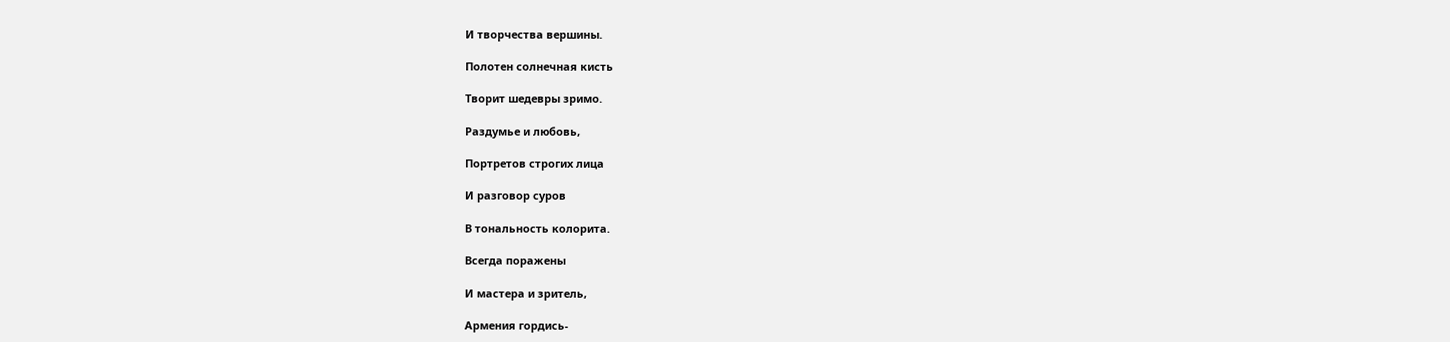И творчества вершины.

Полотен солнечная кисть

Творит шедевры зримо.

Раздумье и любовь,

Портретов строгих лица

И разговор суров

В тональность колорита.

Всегда поражены

И мастера и зритель,

Армения гордись-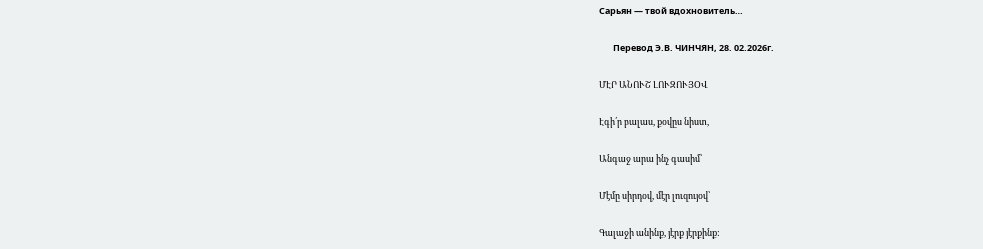Сарьян — твой вдохновитель…

       Перевод Э.В. ЧИНЧЯН, 28. 02.2026г.

ՄԷՐ ԱՆՈՒՇ ԼՈՒԶՈՒՅՕՎ

Էգի՛ր բալաս, քօվըս նիստ,

Անգաջ արա ինչ գասիմ՝

Մէմը սիրդօվ, մէր լուզույօվ՝

Գալաջի անինք, յէրք յէրքինք: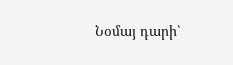Նօմայ դարի՝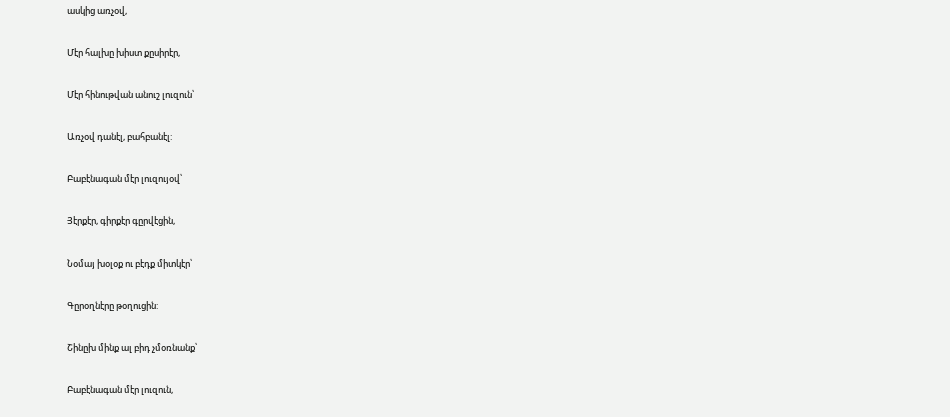ասկից առչօվ,

Մէր հալխը խիստ քըսիրէր,

Մէր հինութվան անուշ լուզուն՝

Առչօվ դանէլ, բահբանէլ:

Բաբէնագան մէր լուզույօվ՝

Յէրքէր, գիրքէր գըրվէցին,

Նօմայ խօլօք ու բէդք միտկէր՝

Գըրօղնէրը թօղուցին:

Շինըխ մինք ալ բիդ չմօռնանք՝

Բաբէնագան մէր լուզուն,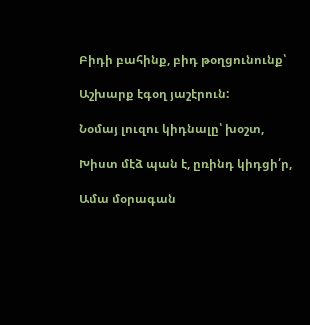Բիդի բահինք, բիդ թօղցունունք՝

Աշխարք էգօղ յաշէրուն:

Նօմայ լուզու կիդնալը՝ խօշտ,

Խիստ մէձ պան է, ըռինդ կիդցի՛ր,

Ամա մօրագան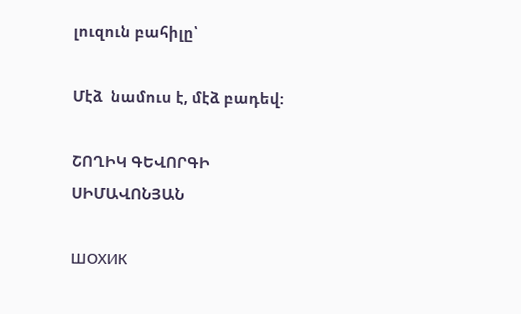լուզուն բահիլը՝

Մէձ  նամուս է, մէձ բադեվ:

ՇՈՂԻԿ ԳԵՎՈՐԳԻ ՍԻՄԱՎՈՆՅԱՆ

ШОХИК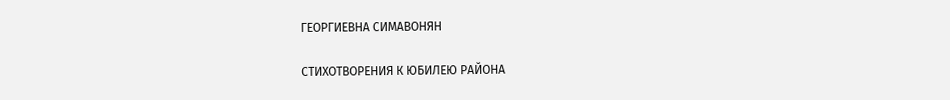ГЕОРГИЕВНА СИМАВОНЯН

СТИХОТВОРЕНИЯ К ЮБИЛЕЮ РАЙОНА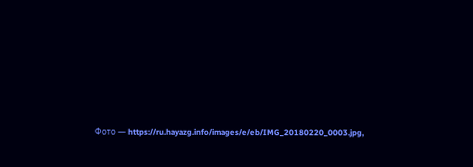Фото — https://ru.hayazg.info/images/e/eb/IMG_20180220_0003.jpg,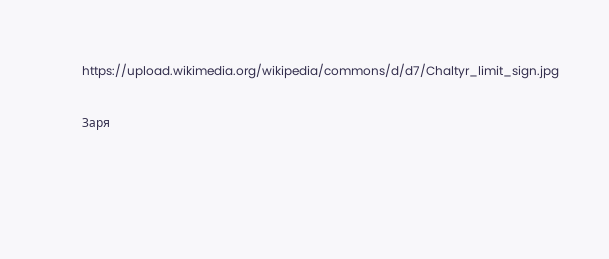https://upload.wikimedia.org/wikipedia/commons/d/d7/Chaltyr_limit_sign.jpg

Заря